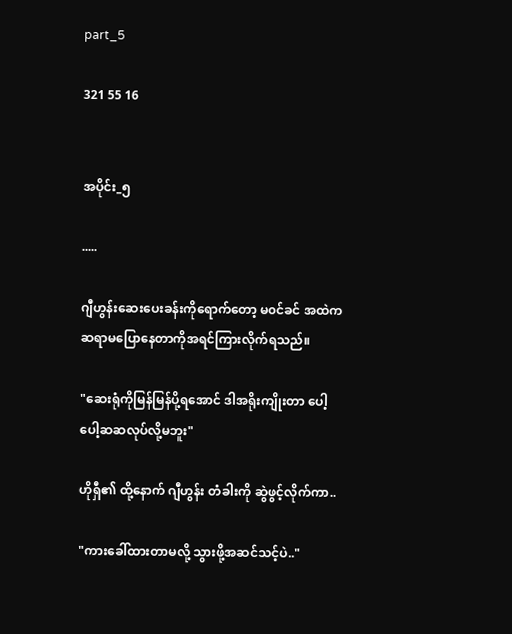part_5

321 55 16


အပိုင်း_၅

.....

ဂျီဟွန်းဆေးပေးခန်းကိုရောက်တော့ မ၀င်ခင် အထဲကဆရာမပြောနေတာကိုအရင်ကြားလိုက်ရသည်။

"ဆေးရုံကိုမြန်မြန်ပို့ရအောင် ဒါအရိုးကျိုးတာ ပေါ့ပေါ့ဆဆလုပ်လို့မဘူး"

ဟိုရှီ၏ ထို့နောက် ဂျီဟွန်း တံခါးကို ဆွဲဖွင့်လိုက်ကာ..

"ကားခေါ်ထားတာမလို့ သွားဖို့အဆင်သင့်ပဲ.."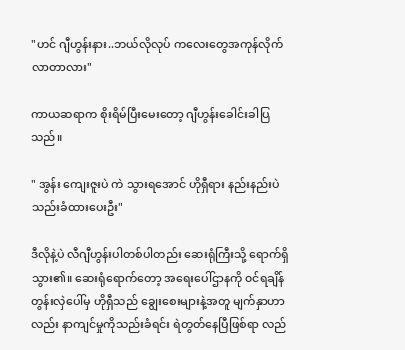"ဟင် ဂျီဟွန်းနား..ဘယ်လိုလုပ် ကလေးတွေအကုန်လိုက်လာတာလား"

ကာယဆရာက စိုးရိမ်ပြီးမေးတော့ ဂျီဟွန်းခေါင်းခါပြသည်။

" အွန်း ကျေးဇူးပဲ ကဲ သွားရအောင် ဟိုရှီရား နည်းနည်းပဲသည်းခံထားပေးဦး"

ဒီလိုနဲ့ပဲ လီဂျီဟွန်းပါတစ်ပါတည်း ဆေးရုံကြီးသို့ ရောက်ရှိသွား၏။ ဆေးရုံရောက်တော့ အရေးပေါ်ဌာနကို ၀င်ရချိန် တွန်းလှဲပေါ်မှ ဟိုရှီသည် ချွေးစေးများနဲ့အတူ မျက်နှာဟာလည်း နာကျင်မှုကိုသည်းခံရင်း ရဲတွတ်နေပြီဖြစ်ရာ လည်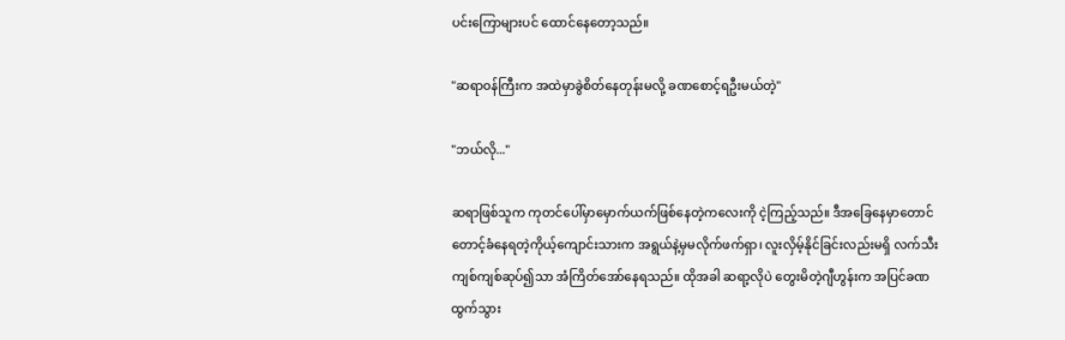ပင်းကြောများပင် ထောင်နေတော့သည်။

"ဆရာ၀န်ကြီးက အထဲမှာခွဲစိတ်နေတုန်းမလို့ ခဏစောင့်ရဦးမယ်တဲ့"

"ဘယ်လို..."

ဆရာဖြစ်သူက ကုတင်ပေါ်မှာမှောက်ယက်ဖြစ်နေတဲ့ကလေးကို ငဲ့ကြည့်သည်။ ဒီအခြေနေမှာတောင် တောင့်ခံနေရတဲ့ကိုယ့်ကျောင်းသားက အရွယ်နဲ့မှမလိုက်ဖက်ရှာ၊ လူးလှိမ့်နိုင်ခြင်းလည်းမရှိ လက်သီးကျစ်ကျစ်ဆုပ်၍သာ အံကြိတ်အော်နေရသည်။ ထိုအခါ ဆရာ့လိုပဲ တွေးမိတဲ့ဂျီဟွန်းက အပြင်ခဏထွက်သွား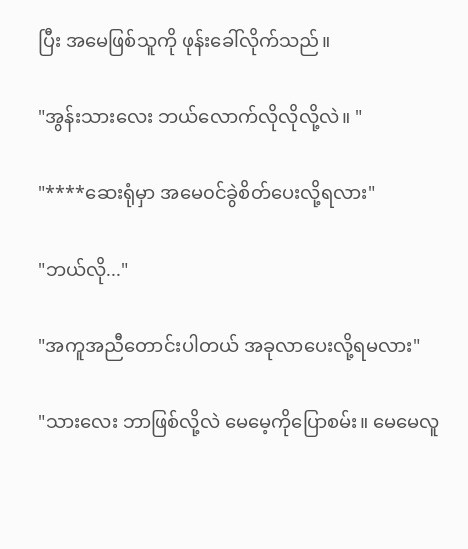ပြီး အမေဖြစ်သူကို ဖုန်းခေါ်လိုက်သည်။

"အွန်းသားလေး ဘယ်လောက်လိုလိုလို့လဲ။ "

"****ဆေးရုံမှာ အမေ၀င်ခွဲစိတ်ပေးလို့ရလား"

"ဘယ်လို..."

"အကူအညီတောင်းပါတယ် အခုလာပေးလို့ရမလား"

"သားလေး ဘာဖြစ်လို့လဲ မေမေ့ကိုပြောစမ်း။ မေမေလူ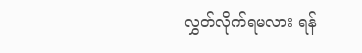လွှတ်လိုက်ရမလား ရန်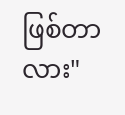ဖြစ်တာလား"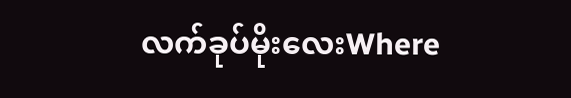လက်ခုပ်မိုးလေးWhere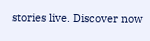stories live. Discover now